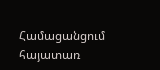Համացանցում հայատառ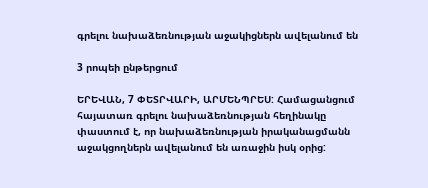գրելու նախաձեռնության աջակիցներն ավելանում են

3 րոպեի ընթերցում

ԵՐԵՎԱՆ, 7 ՓԵՏՐՎԱՐԻ, ԱՐՄԵՆՊՐԵՍ: Համացանցում հայատառ գրելու նախաձեռնության հեղինակը փաստում է, որ նախաձեռնության իրականացմանն աջակցողներն ավելանում են առաջին իսկ օրից: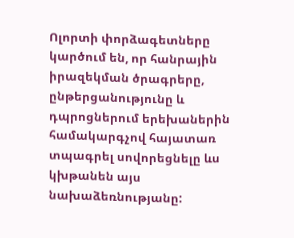Ոլորտի փորձագետները կարծում են, որ հանրային իրազեկման ծրագրերը, ընթերցանությունը և դպրոցներում երեխաներին համակարգչով հայատառ տպագրել սովորեցնելը ևս կխթանեն այս նախաձեռնությանը: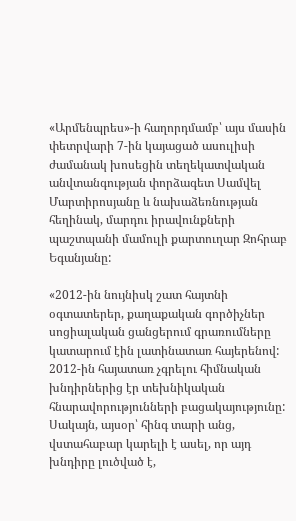«Արմենպրես»-ի հաղորդմամբ՝ այս մասին փետրվարի 7-ին կայացած ասուլիսի ժամանակ խոսեցին տեղեկատվական անվտանգության փորձագետ Սամվել Մարտիրոսյանը և նախաձեռնության հեղինակ, մարդու իրավունքների պաշտպանի մամուլի քարտուղար Զոհրաբ Եգանյանը:

«2012-ին նույնիսկ շատ հայտնի օգտատերեր, քաղաքական գործիչներ սոցիալական ցանցերում գրառումները կատարում էին լատինատառ հայերենով: 2012-ին հայատառ չգրելու հիմնական խնդիրներից էր տեխնիկական հնարավորությունների բացակայությունը: Սակայն, այսօր՝ հինգ տարի անց, վստահաբար կարելի է ասել, որ այդ խնդիրը լուծված է,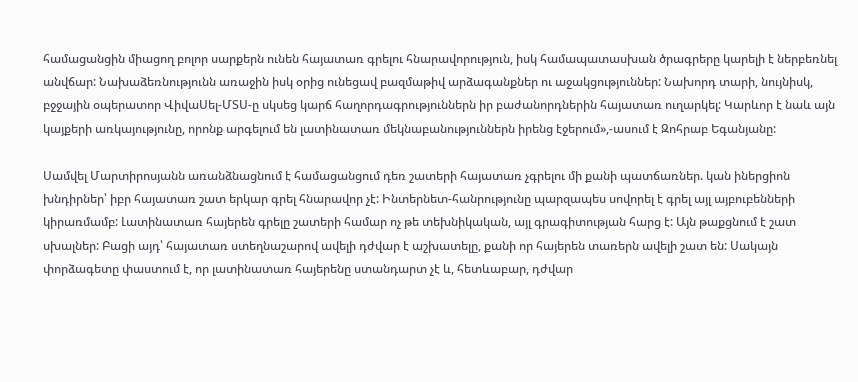համացանցին միացող բոլոր սարքերն ունեն հայատառ գրելու հնարավորություն, իսկ համապատասխան ծրագրերը կարելի է ներբեռնել անվճար: Նախաձեռնությունն առաջին իսկ օրից ունեցավ բազմաթիվ արձագանքներ ու աջակցություններ: Նախորդ տարի, նույնիսկ, բջջային օպերատոր ՎիվաՍել-ՄՏՍ-ը սկսեց կարճ հաղորդագրություններն իր բաժանորդներին հայատառ ուղարկել: Կարևոր է նաև այն կայքերի առկայությունը, որոնք արգելում են լատինատառ մեկնաբանություններն իրենց էջերում»,-ասում է Զոհրաբ Եգանյանը:

Սամվել Մարտիրոսյանն առանձնացնում է համացանցում դեռ շատերի հայատառ չգրելու մի քանի պատճառներ. կան իներցիոն խնդիրներ՝ իբր հայատառ շատ երկար գրել հնարավոր չէ: Ինտերնետ-հանրությունը պարզապես սովորել է գրել այլ այբուբենների կիրառմամբ: Լատինատառ հայերեն գրելը շատերի համար ոչ թե տեխնիկական, այլ գրագիտության հարց է: Այն թաքցնում է շատ սխալներ: Բացի այդ՝ հայատառ ստեղնաշարով ավելի դժվար է աշխատելը, քանի որ հայերեն տառերն ավելի շատ են: Սակայն փորձագետը փաստում է, որ լատինատառ հայերենը ստանդարտ չէ և, հետևաբար, դժվար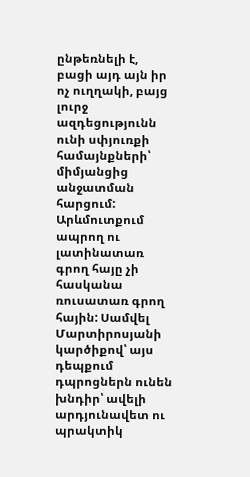ընթեռնելի է, բացի այդ այն իր ոչ ուղղակի, բայց լուրջ ազդեցությունն ունի սփյուռքի համայնքների՝ միմյանցից անջատման հարցում: Արևմուտքում ապրող ու լատինատառ գրող հայը չի հասկանա ռուսատառ գրող հային: Սամվել Մարտիրոսյանի կարծիքով՝ այս դեպքում դպրոցներն ունեն խնդիր՝ ավելի արդյունավետ ու պրակտիկ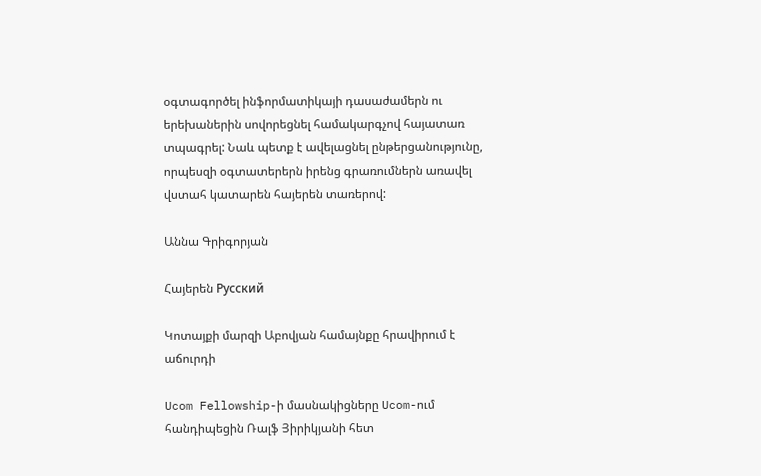օգտագործել ինֆորմատիկայի դասաժամերն ու երեխաներին սովորեցնել համակարգչով հայատառ տպագրել: Նաև պետք է ավելացնել ընթերցանությունը, որպեսզի օգտատերերն իրենց գրառումներն առավել վստահ կատարեն հայերեն տառերով:

Աննա Գրիգորյան

Հայերեն Русский

Կոտայքի մարզի Աբովյան համայնքը հրավիրում է աճուրդի

Ucom Fellowship-ի մասնակիցները Ucom-ում հանդիպեցին Ռալֆ Յիրիկյանի հետ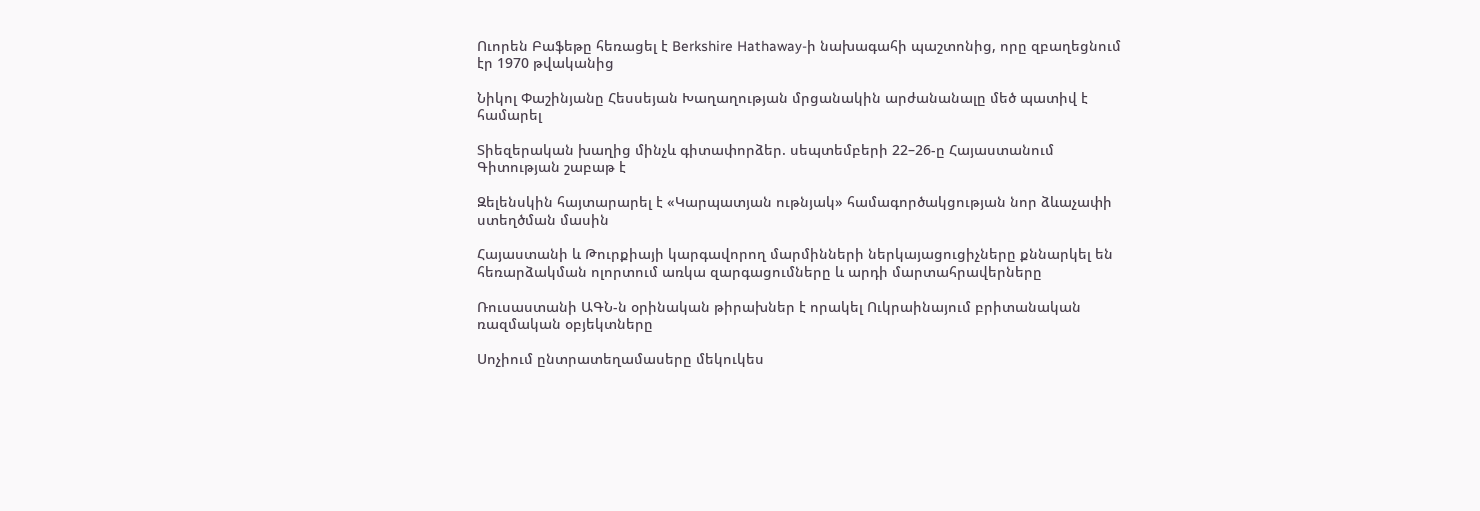Ուորեն Բաֆեթը հեռացել է Berkshire Hathaway-ի նախագահի պաշտոնից, որը զբաղեցնում էր 1970 թվականից

Նիկոլ Փաշինյանը Հեսսեյան Խաղաղության մրցանակին արժանանալը մեծ պատիվ է համարել

Տիեզերական խաղից մինչև գիտափորձեր. սեպտեմբերի 22–26-ը Հայաստանում Գիտության շաբաթ է

Զելենսկին հայտարարել է «Կարպատյան ութնյակ» համագործակցության նոր ձևաչափի ստեղծման մասին

Հայաստանի և Թուրքիայի կարգավորող մարմինների ներկայացուցիչները քննարկել են հեռարձակման ոլորտում առկա զարգացումները և արդի մարտահրավերները

Ռուսաստանի ԱԳՆ-ն օրինական թիրախներ է որակել Ուկրաինայում բրիտանական ռազմական օբյեկտները

Սոչիում ընտրատեղամասերը մեկուկես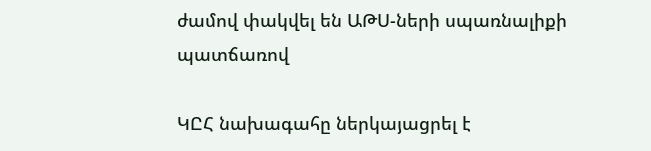ժամով փակվել են ԱԹՍ-ների սպառնալիքի պատճառով

ԿԸՀ նախագահը ներկայացրել է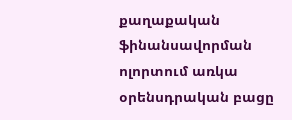քաղաքական ֆինանսավորման ոլորտում առկա օրենսդրական բացը